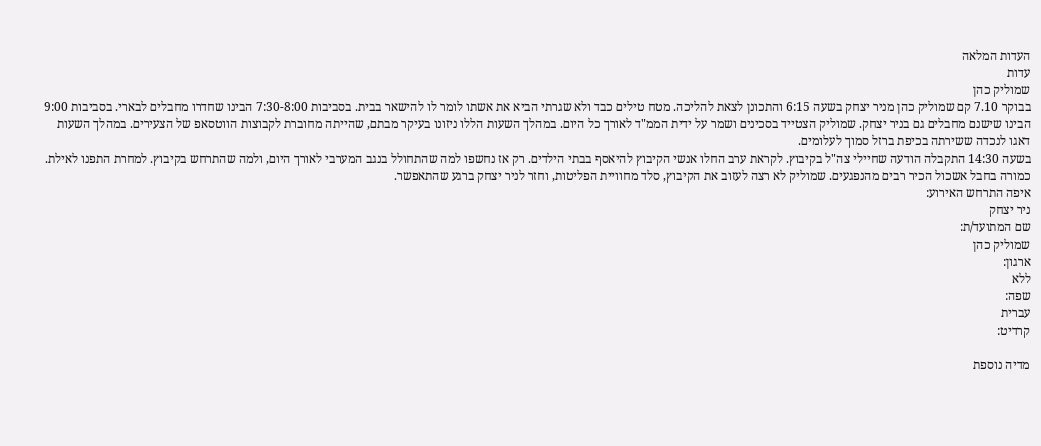העדות המלאה
עדות
שמוליק כהן
בבוקר 7.10 קם שמוליק כהן מניר יצחק בשעה 6:15 והתכונן לצאת להליכה. מטח טילים כבד ולא שגרתי הביא את אשתו לומר לו להישאר בבית. בסביבות 7:30-8:00 הבינו שחדרו מחבלים לבארי. בסביבות 9:00 הבינו שישנם מחבלים גם בניר יצחק. שמוליק הצטייד בסכינים ושמר על ידית הממ"ד לאורך כל היום. במהלך השעות הללו ניזונו בעיקר מבתם, שהייתה מחוברת לקבוצות הווטסאפ של הצעירים. במהלך השעות דאגו לנכדה ששירתה בכיפת ברזל סמוך לעלומים.
בשעה 14:30 התקבלה הודעה שחיילי צה"ל בקיבוץ. לקראת ערב החלו אנשי הקיבוץ להיאסף בבתי הילדים. רק אז נחשפו למה שהתחולל בנגב המערבי לאורך היום, ולמה שהתרחש בקיבוץ. למחרת התפנו לאילת. כמורה בחבל אשכול הכיר רבים מהנפגעים. שמוליק לא רצה לעזוב את הקיבוץ, סלד מחוויית הפליטות, וחזר לניר יצחק ברגע שהתאפשר.
איפה התרחש האירוע:
ניר יצחק
שם המתועד/ת:
שמוליק כהן
ארגון:
ללא
שפה:
עברית
קרדיט:

מדיה נוספת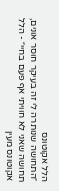הלל אקוטונס
״התחושה שנותרה לי זה בעיקר חוסר אונים, תחושה שאני לא חוויתי אף פעם בחיי״ - הלל אקוטונס מעין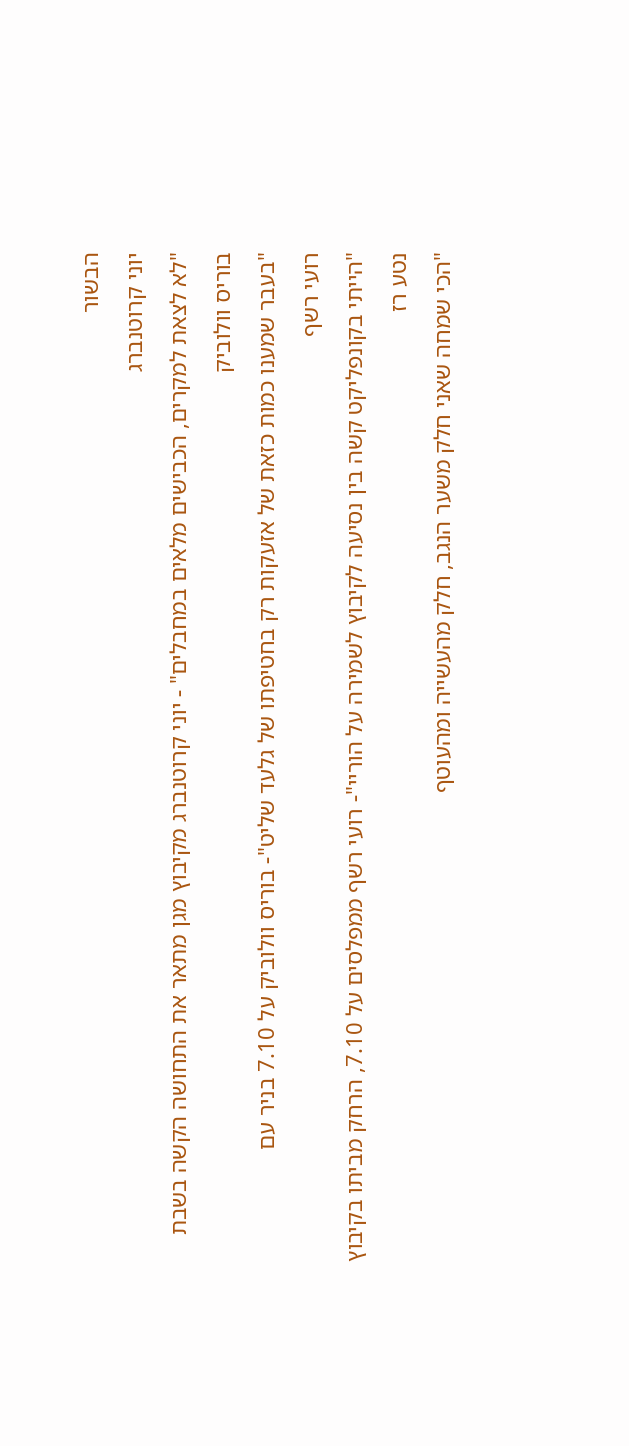הבשור
יוני קרוטנברג
"לא לצאת למקרים, הכבישים מלאים במחבלים" - יוני קרוטנברג מקיבוץ מגן מתאר את התחושה הקשה בשבת
בוריס וולוביק
"בעבר שמענו כמות כזאת של אזעקות רק בחטיפתו של גלעד שליט"- בוריס וולוביק על 7.10 בניר עם
רועי רשף
"הייתי בקונפליקט קשה בין נסיעה לקיבוץ לשמירה על הוריי"- רועי רשף ממפלסים על 7.10, הרחק מביתו בקיבוץ
נטע רז
"הכי שמחה שאני חלק משער הנגב, חלק מהעשייה ומהעוטף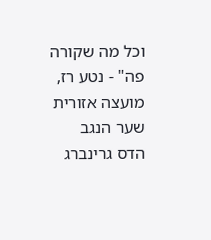וכל מה שקורה פה" - נטע רז, מועצה אזורית שער הנגב
הדס גרינברג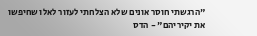"הרגשתי חוסר אונים שלא הצלחתי לעזור לאלו שחיפשו את יקיריהם" - הדס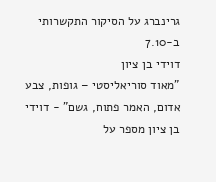גרינברג על הסיקור התקשרותי ב-7.10
דוידי בן ציון
"מאוד סוריאליסטי – גופות, צבע אדום, האמר פתוח, גשם" - דוידי בן ציון מספר על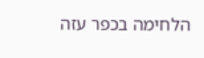הלחימה בכפר עזה